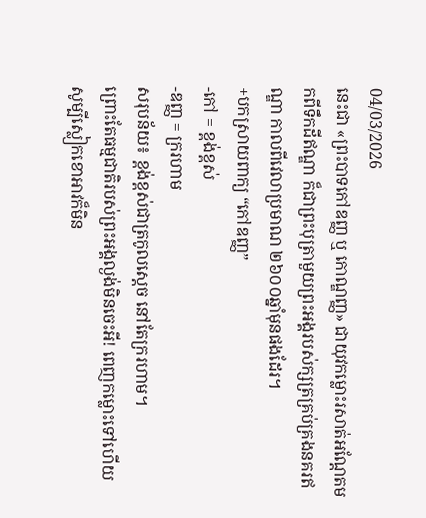04/03/2026
នេះជា «ព្រះបាទកៅឌញ្ញ ឬ កោណ្ឌញ្ញ» ជាយុវកម្លោះរសាត់អណ្ដែតមកពីទឹកដីឥណ្ឌា ក៏ជាព្រះបុត្រាមួយព្រះអង្គរបស់ក្សត្រគ្រប់គ្រងនគរឥណ្ឌា កាលពីវេលាប្រមាណ ២៦០០ឆ្នាំមុនផងដែរ។
+បកស្រាយពាក្យ “កៅឌញ្ញ”
-កៅ = ខ្ពង់ខ្ពស់
-ឌញ្ញ = ក្ររហាម
សរុបន័យ៖ ខ្ពង់ខ្ពស់ជាត្រកូលស្ដេច នៅតែក្ររហាម។
ព្រោះតែធម្មជាតិរបស់ព្រះអង្គល្ងង់មិនចេះអី! ពេញកម្លោះទៅហើយ សូម្បីស្លៀកខោអាវក៏មិន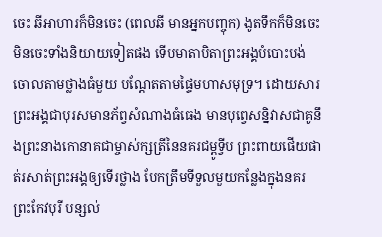ចេះ ឆីអាហារក៏មិនចេះ (ពេលឆី មានអ្នកបញ្ចុក) ងូតទឹកក៏មិនចេះ មិនចេះទាំងនិយាយទៀតផង ទើបមាតាបិតាព្រះអង្គបំបោះបង់ចោលតាមថ្លាងធំមួយ បណ្ដែតតាមផ្ទៃមហាសមុទ្រ។ ដោយសារព្រះអង្គជាបុរសមានភ័ព្វសំណាងធំធេង មានបុព្វេសន្និវាសជាគូនឹងព្រះនាងកោនាគជាម្ចាស់ក្សត្រីនៃនគរជម្ពូទ្វីប ព្រះពាយផើយផាត់រសាត់ព្រះអង្គឲ្យទើរថ្លាង បែកត្រឹមទីទួលមួយកន្លែងក្នុងនគរព្រះកែវបុរី បន្សល់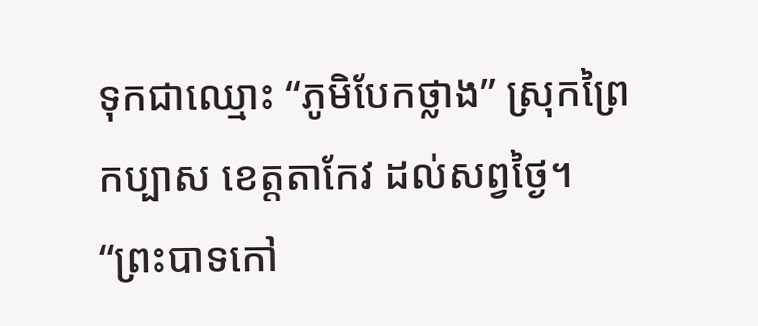ទុកជាឈ្មោះ “ភូមិបែកថ្លាង” ស្រុកព្រៃកប្បាស ខេត្តតាកែវ ដល់សព្វថ្ងៃ។
“ព្រះបាទកៅ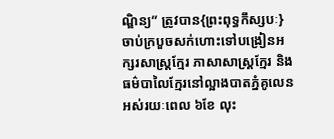ណ្ឌិន្យ” ត្រូវបាន{ព្រះពុទ្ធកឹស្សបៈ}ចាប់ក្របួចសក់ហោះទៅបង្រៀនអក្សរសាស្រ្តក្មែរ ភាសាសាស្រ្តក្មែរ និង ធម៌បាលៃក្មែរនៅល្អាងបាតភ្នំគូលេន អស់រយៈពេល ៦ខែ លុះ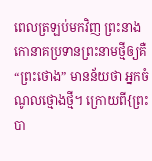ពេលត្រឡប់មកវិញ ព្រះនាងកោនាគប្រទានព្រះនាមថ្មីឲ្យគឺ “ព្រះថោង” មានន័យថា អ្នកចំណូលថ្មោងថ្មី។ ក្រោយពី{ព្រះបា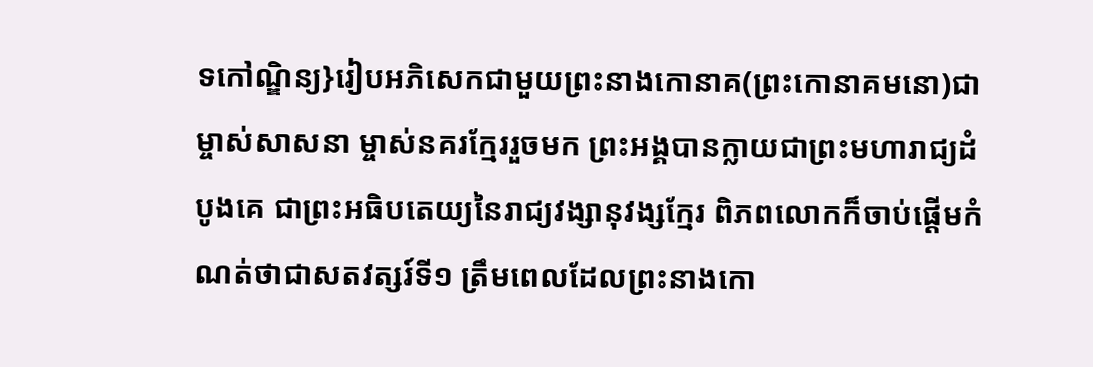ទកៅណ្ឌិន្យ}រៀបអភិសេកជាមួយព្រះនាងកោនាគ(ព្រះកោនាគមនោ)ជាម្ចាស់សាសនា ម្ចាស់នគរក្មែររួចមក ព្រះអង្គបានក្លាយជាព្រះមហារាជ្យដំបូងគេ ជាព្រះអធិបតេយ្យនៃរាជ្យវង្សានុវង្សក្មែរ ពិភពលោកក៏ចាប់ផ្ដើមកំណត់ថាជាសតវត្សរ៍ទី១ ត្រឹមពេលដែលព្រះនាងកោ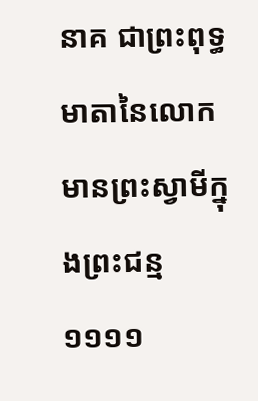នាគ ជាព្រះពុទ្ធមាតានៃលោក មានព្រះស្វាមីក្នុងព្រះជន្ម១១១១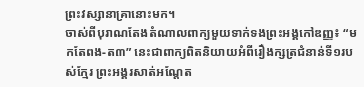ព្រះវស្សានាគ្រានោះមក។
ចាស់ពីបុរាណតែងតំណាលពាក្យមួយទាក់ទងព្រះអង្គកៅឌញ្ញ៖ “មកតែពង-ត៣” នេះជាពាក្យពិតនិយាយអំពីរឿងក្សត្រជំនាន់ទី១របស់ក្មែរ ព្រះអង្គរសាត់អណ្ដែត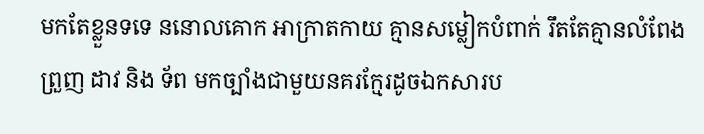មកតែខ្លួនទទេ ននោលគោក អាក្រាតកាយ គ្មានសម្លៀកបំពាក់ រឹតតែគ្មានលំពែង ព្រួញ ដាវ និង ទ័ព មកច្បាំងជាមួយនគរក្មែរដូចឯកសារប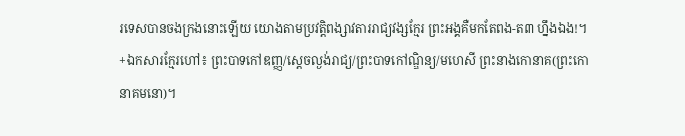រទេសបានចងក្រងនោះឡើយ យោងតាមប្រវត្តិពង្សាវតាររាជ្យវង្សក្មែរ ព្រះអង្គគឺមកតែពង-ត៣ ហ្នឹងឯង!។
+ឯកសារក្មែរហៅ៖ ព្រះបាទកៅឌញ្ញ/ស្ដេចល្ងង់រាជ្យ/ព្រះបាទកៅណ្ឌិន្យ/មហេសី ព្រះនាងកោនាគ(ព្រះកោនាគមនោ)។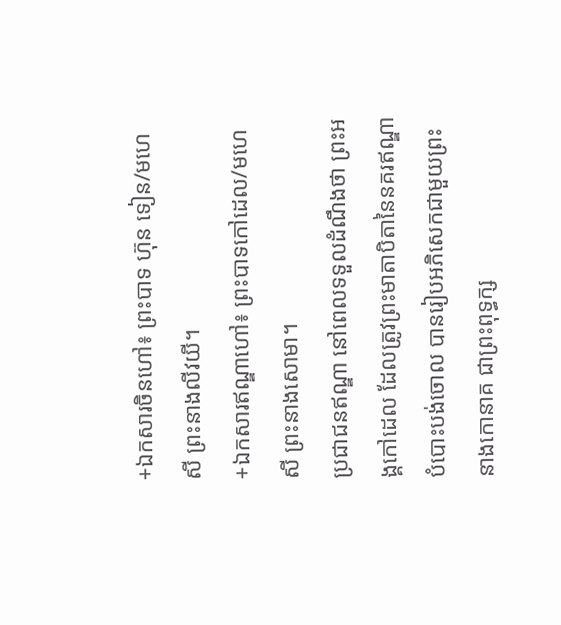+ឯកសារចិនហៅ៖ ព្រះបាទ ហ៊ុន ទៀន/មហេសី ព្រះនាងលីវយី។
+ឯកសារឥណ្ឌាហៅ៖ ព្រះបាទកៅដេល/មហេសី ព្រះនាងសោមា។
ប្រជាជនឥណ្ឌា នៅពេលទទួលដំណឹងថា ព្រះអង្គកៅដេល ដែលត្រូវព្រះមាតាបិតានៃនគរឥណ្ឌាបំបោះបង់ចោល បានរៀបអភិសេកជាមួយព្រះនាងកោនាគ ជាព្រះពុទ្ធក្ស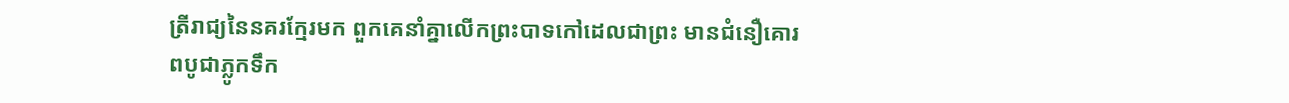ត្រីរាជ្យនៃនគរក្មែរមក ពួកគេនាំគ្នាលើកព្រះបាទកៅដេលជាព្រះ មានជំនឿគោរពបូជាភ្លូកទឹក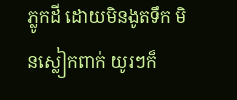ភ្លូកដី ដោយមិនងូតទឹក មិនស្លៀកពាក់ យូរៗក៏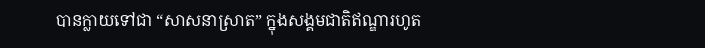បានក្លាយទៅជា “សាសនាស្រាត” ក្នុងសង្គមជាតិឥណ្ឌារហូត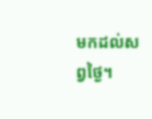មកដល់សព្វថ្ងៃ។